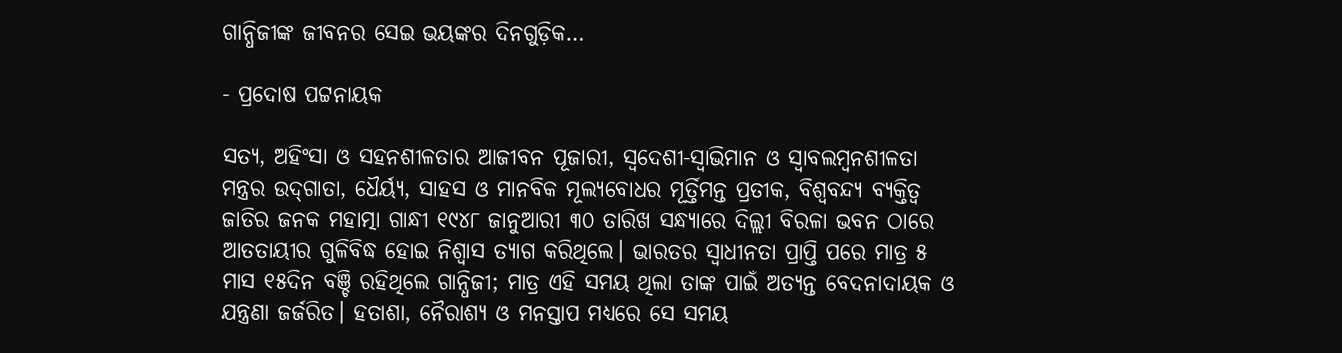ଗାନ୍ଧିଜୀଙ୍କ ଜୀବନର ସେଇ ଭୟଙ୍କର ଦିନଗୁଡ଼ିକ…

- ପ୍ରଦୋ‌ଷ ପଟ୍ଟନାୟକ

ସତ୍ୟ, ଅହିଂସା ଓ ସହନଶୀଳତାର ଆଜୀବନ ପୂଜାରୀ, ସ୍ବଦେଶୀ-ସ୍ବାଭିମାନ ଓ ସ୍ବାବଲମ୍ବନଶୀଳତା ମନ୍ତ୍ରର ଉଦ୍‌ଗାତା, ଧୈର୍ୟ୍ୟ, ସାହସ ଓ ମାନବିକ ମୂଲ୍ୟବୋଧର ମୂର୍ତ୍ତିମନ୍ତ ପ୍ରତୀକ, ବିଶ୍ବବନ୍ଦ୍ୟ ବ୍ୟକ୍ତିତ୍ବ ଜାତିର ଜନକ ମହାତ୍ମା ଗାନ୍ଧୀ ୧୯୪୮ ଜାନୁଆରୀ ୩୦ ତାରିଖ ସନ୍ଧ୍ୟାରେ ଦିଲ୍ଲୀ ବିରଳା ଭବନ ଠାରେ ଆତତାୟୀର ଗୁଳିବିଦ୍ଧ ହୋଇ ନିଶ୍ବାସ ତ୍ୟାଗ କରିଥିଲେ। ଭାରତର ସ୍ବାଧୀନତା ପ୍ରାପ୍ତି ପରେ ମାତ୍ର ୫ ମାସ ୧୫ଦିନ ବଞ୍ଚି ରହିଥିଲେ ଗାନ୍ଧିଜୀ; ମାତ୍ର ଏହି ସମୟ ଥିଲା ତାଙ୍କ ପାଇଁ ଅତ୍ୟନ୍ତ ବେଦନାଦାୟକ ଓ ଯନ୍ତ୍ରଣା ଜର୍ଜରିତ। ହତାଶା, ନୈରାଶ୍ୟ ଓ ମନସ୍ତାପ ମଧ୍ୟରେ ସେ ସମୟ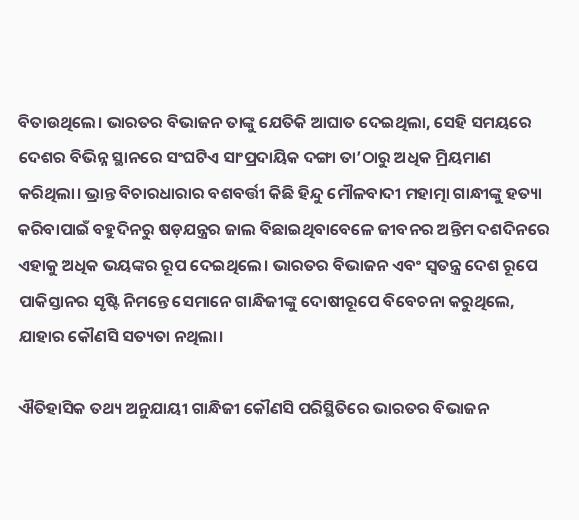ବିତାଉଥିଲେ। ଭାରତର ବିଭାଜନ ତାଙ୍କୁ ଯେତିକି ଆଘାତ ଦେଇଥିଲା, ସେହି ସମୟରେ ଦେଶର ବିଭିନ୍ନ ସ୍ଥାନରେ ସଂଘଟିଏ ସାଂପ୍ରଦାୟିକ ଦଙ୍ଗା ତା’ଠାରୁ ଅଧିକ ମ୍ରିୟମାଣ କରିଥିଲା। ଭ୍ରାନ୍ତ ବିଚାରଧାରାର ବଶବର୍ତ୍ତୀ କିଛି ହିନ୍ଦୁ ମୌଳବାଦୀ ମହାତ୍ମା ଗାନ୍ଧୀଙ୍କୁ ହତ୍ୟା କରିବାପାଇଁ ବହୁଦିନରୁ ଷଡ଼ଯନ୍ତ୍ରର ଜାଲ ବିଛାଇଥିବାବେଳେ ଜୀବନର ଅନ୍ତିମ ଦଶଦିନରେ ଏହାକୁ ଅଧିକ ଭୟଙ୍କର ରୂପ ଦେଇଥିଲେ। ଭାରତର ବିଭାଜନ ଏବଂ ସ୍ବତନ୍ତ୍ର ଦେଶ ରୂପେ ପାକିସ୍ତାନର ସୃଷ୍ଟି ନିମନ୍ତେ ସେମାନେ ଗାନ୍ଧିଜୀଙ୍କୁ ଦୋଷୀରୂପେ ବିବେଚନା କରୁଥିଲେ, ଯାହାର କୌଣସି ସତ୍ୟତା ନଥିଲା।

ଐତିହାସିକ ତଥ୍ୟ ଅନୁଯାୟୀ ଗାନ୍ଧିଜୀ କୌଣସି ପରିସ୍ଥିତିରେ ଭାରତର ବିଭାଜନ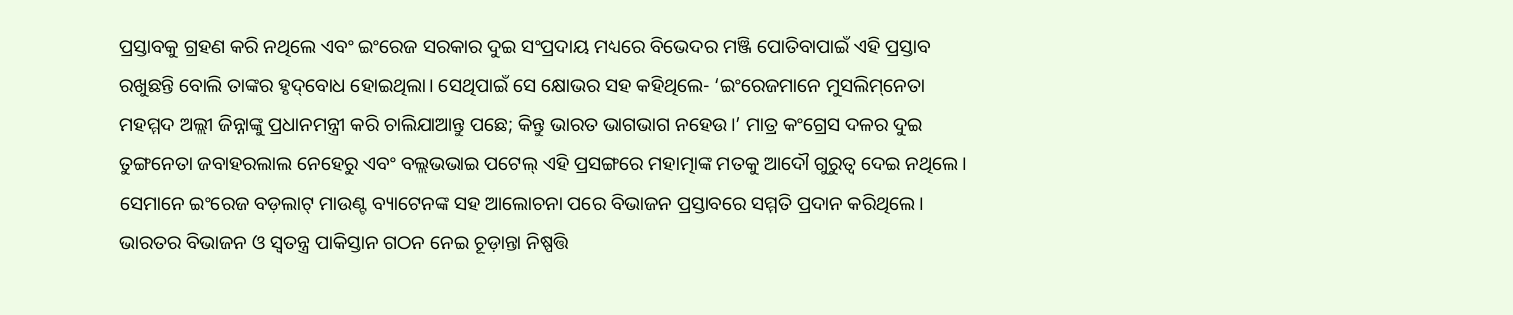ପ୍ରସ୍ତାବକୁ ଗ୍ରହଣ କରି ନଥିଲେ ଏବଂ ଇଂରେଜ ସରକାର ଦୁଇ ସଂପ୍ରଦାୟ ମଧ୍ୟରେ ବିଭେଦର ମଞ୍ଜି ପୋତିବାପାଇଁ ଏହି ପ୍ରସ୍ତାବ ରଖୁଛନ୍ତି ବୋଲି ତାଙ୍କର ହୃଦ୍‌ବୋଧ ହୋଇଥିଲା। ସେଥିପାଇଁ ସେ କ୍ଷୋଭର ସହ କହିଥିଲେ- ‘ଇଂରେଜମାନେ ମୁସଲିମ୍‌ନେତା ମହମ୍ମଦ ଅଲ୍ଲୀ ଜିନ୍ନାଙ୍କୁ ପ୍ରଧାନମନ୍ତ୍ରୀ କରି ଚାଲିଯାଆନ୍ତୁ ପଛେ; କିନ୍ତୁ ଭାରତ ଭାଗଭାଗ ନହେଉ।’ ମାତ୍ର କଂଗ୍ରେସ ଦଳର ଦୁଇ ତୁଙ୍ଗନେତା ଜବାହରଲାଲ ନେହେରୁ ଏବଂ ବଲ୍ଲଭଭାଇ ପଟେଲ୍‌ ଏହି ପ୍ରସଙ୍ଗରେ ମହାତ୍ମାଙ୍କ ମତକୁ ଆଦୌ ଗୁରୁତ୍ବ ଦେଇ ନଥିଲେ। ସେମାନେ ଇଂରେଜ ବଡ଼ଲାଟ୍‌ ମାଉଣ୍ଟ ବ୍ୟାଟେନଙ୍କ ସହ ଆଲୋଚନା ପରେ ବିଭାଜନ ପ୍ରସ୍ତାବରେ ସମ୍ମତି ପ୍ରଦାନ କରିଥିଲେ। ଭାରତର ବିଭାଜନ ଓ ସ୍ବତନ୍ତ୍ର ପାକିସ୍ତାନ ଗଠନ ନେଇ ଚୂଡ଼ାନ୍ତା ନିଷ୍ପତ୍ତି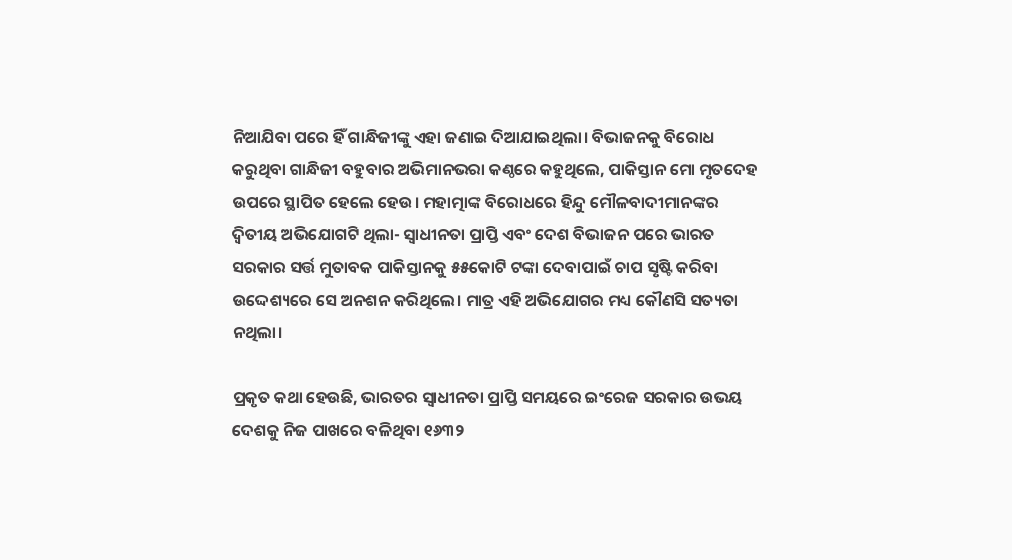ନିଆଯିବା ପରେ ହିଁ ଗାନ୍ଧିଜୀଙ୍କୁ ଏହା ଜଣାଇ ଦିଆଯାଇଥିଲା। ବିଭାଜନକୁ ବିରୋଧ କରୁଥିବା ଗାନ୍ଧିଜୀ ବହୁବାର ଅଭିମାନଭରା କଣ୍ଠରେ କହୁଥିଲେ, ପାକିସ୍ତାନ ମୋ ମୃତଦେହ ଉପରେ ସ୍ଥାପିତ ହେଲେ ହେଉ। ମହାତ୍ମାଙ୍କ ବିରୋଧରେ ହିନ୍ଦୁ ମୌଳବାଦୀମାନଙ୍କର ଦ୍ବିତୀୟ ଅଭିଯୋଗଟି ଥିଲା- ସ୍ବାଧୀନତା ପ୍ରାପ୍ତି ଏବଂ ଦେଶ ବିଭାଜନ ପରେ ଭାରତ ସରକାର ସର୍ତ୍ତ ମୁତାବକ ପାକିସ୍ତାନକୁ ୫୫କୋଟି ଟଙ୍କା ଦେବାପାଇଁ ଚାପ ସୃଷ୍ଟି କରିବା ଉଦ୍ଦେଶ୍ୟରେ ସେ ଅନଶନ କରିଥିଲେ। ମାତ୍ର ଏହି ଅଭିଯୋଗର ମଧ୍ୟ କୌଣସି ସତ୍ୟତା ନଥିଲା।

ପ୍ରକୃତ କଥା ହେଉଛି, ଭାରତର ସ୍ବାଧୀନତା ପ୍ରାପ୍ତି ସମୟରେ ଇଂରେଜ ସରକାର ଉଭୟ ଦେଶକୁ ନିଜ ପାଖରେ ବଳିଥିବା ୧୬୩୨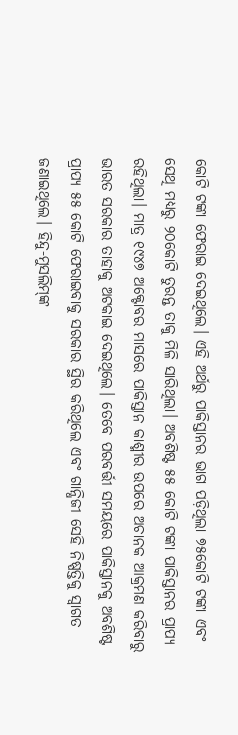କୋଟି ଟଙ୍କା ଫେରାଇ ଦେଇଥିଲେ। ଏହି ଅର୍ଥରୁ ପାକିସ୍ତାନର ଭାଗ ପଡ଼ିଥିଲା ୭୫କୋଟି ଟଙ୍କା ଏବଂ ସେଥି ମଧ୍ୟରୁ ୨୦କୋଟି ତୁରନ୍ତ ତାକୁ ମିଳି ସାରିଥିଲା। ଅବଶିଷ୍ଟ ୫୫ କୋଟି ଟଙ୍କା ପାକିସ୍ତାନର ପ୍ରାପ୍ୟ ରହିଥିଲା। ମାତ୍ର ୧୯୪୭ ଅକ୍ଟୋବର ମାସରେ ପାକିସ୍ତାନ କାଶ୍ମୀର ଉପରେ ଅଚାନକ ଆକ୍ରମଣ କରିବାରୁ ଭାରତ ସରକାର ତାହାକୁ ଅଟକାଇ ଦେଇଥିଲେ। ତେବେ ପରବର୍ତ୍ତୀ ସମୟରେ ପାକିସ୍ତାନକୁ ଅବଶିଷ୍ଟ ପ୍ରାପ୍ୟ ୫୫ କୋଟି ଫେରାଇବାକୁ ସରକାର ସ୍ଥିର କରିଥିଲେ ଏବଂ ଗାନ୍ଧିଜୀ ସେହି ନିଷ୍ପତ୍ତିକୁ ସ୍ବାଗତ ଜଣାଇଥିଲେ। ହିନ୍ଦୁ-ମୁସଲିମ୍‌ଙ୍କ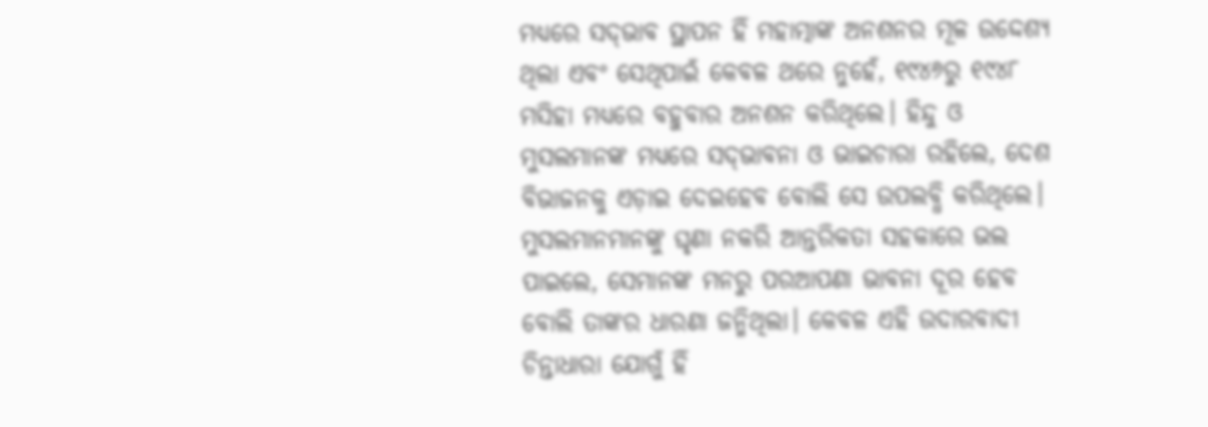ମଧ୍ୟରେ ସଦ୍‌ଭାବ ସ୍ଥାପନ ହିଁ ମହାତ୍ମାଙ୍କ ଅନଶନର ମୂଳ ଉଦ୍ଦେଶ୍ୟ ଥିଲା ଏବଂ ସେଥିପାଇଁ କେବଳ ଥରେ ନୁହେଁ, ୧୯୪୬ରୁ ୧୯୪୮ ମସିହା ମଧ୍ୟରେ ବହୁବାର ଅନଶନ କରିଥିଲେ। ହିନ୍ଦୁ ଓ ମୁସଲମାନଙ୍କ ମଧ୍ୟରେ ସଦ୍‌ଭାବନା ଓ ଭାଇଚାରା ରହିଲେ, ଦେଶ ବିଭାଜନକୁ ଏଡ଼ାଇ ଦେଇହେବ ବୋଲି ସେ ଉପଲବ୍ଧି କରିଥିଲେ। ମୁସଲମାନମାନଙ୍କୁ ଘୃଣା ନକରି ଆନ୍ତରିକତା ସହକାରେ ଭଲ ପାଇଲେ, ସେମାନଙ୍କ ମନରୁ ପରଆପଣା ଭାବନା ଦୂର ହେବ ବୋଲି ତାଙ୍କର ଧାରଣା ଜନ୍ମିଥିଲା। କେବଳ ଏହି ଉଦାରବାଦୀ ଚିନ୍ତାଧାରା ଯୋଗୁଁ ହିଁ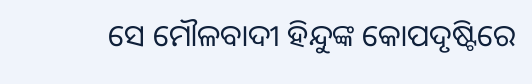ସେ ମୌଳବାଦୀ ହିନ୍ଦୁଙ୍କ କୋପଦୃଷ୍ଟିରେ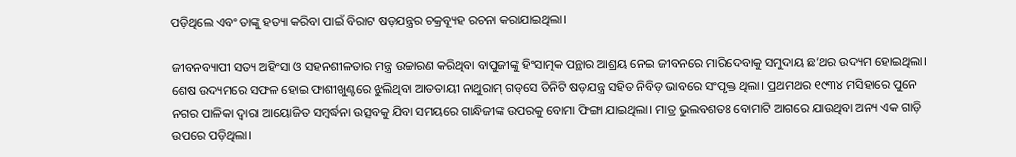ପଡ଼ିଥିଲେ ଏବଂ ତାଙ୍କୁ ହତ୍ୟା କରିବା ପାଇଁ ବିରାଟ ଷଡ଼ଯନ୍ତ୍ରର ଚକ୍ରବ୍ୟୂହ ରଚନା କରାଯାଇଥିଲା।

ଜୀବନବ୍ୟାପୀ ସତ୍ୟ ଅହିଂସା ଓ ସହନଶୀଳତାର ମନ୍ତ୍ର ଉଚ୍ଚାରଣ କରିଥିବା ବାପୁଜୀଙ୍କୁ ହିଂସାତ୍ମକ ପନ୍ଥାର ଆଶ୍ରୟ ନେଇ ଜୀବନରେ ମାରିଦେବାକୁ ସମୁଦାୟ ଛ’ଥର ଉଦ୍ୟମ ହୋଇଥିଲା। ଶେଷ ଉଦ୍ୟମରେ ସଫଳ ହୋଇ ଫାଶୀଖୁଣ୍ଟରେ ଝୁଲିଥିବା ଆତତାୟୀ ନାଥୁରାମ୍‌ ଗଡ୍‌ସେ ତିନିଟି ଷଡ଼ଯନ୍ତ୍ର ସହିତ ନିବିଡ଼ ଭାବରେ ସଂପୃକ୍ତ ଥିଲା। ପ୍ରଥମଥର ୧୯୩୪ ମସିହାରେ ପୁନେ ନଗର ପାଳିକା ଦ୍ବାରା ଆୟୋଜିତ ସମ୍ବର୍ଦ୍ଧନା ଉତ୍ସବକୁ ଯିବା ସମୟରେ ଗାନ୍ଧିଜୀଙ୍କ ଉପରକୁ ବୋମା ଫିଙ୍ଗା ଯାଇଥିଲା। ମାତ୍ର ଭୁଲବଶତଃ ବୋମାଟି ଆଗରେ ଯାଉଥିବା ଅନ୍ୟ ଏକ ଗାଡ଼ି ଉପରେ ପଡ଼ିଥିଲା।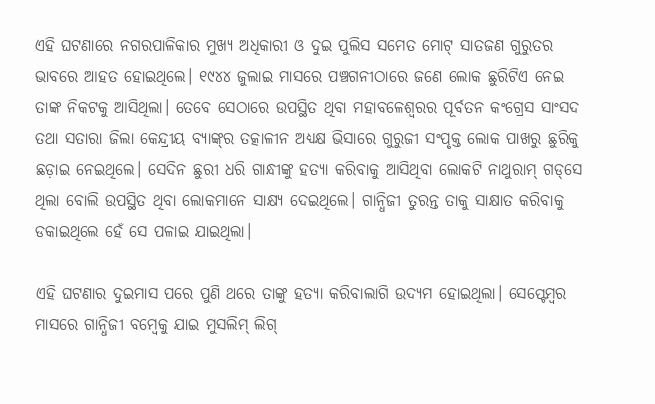ଏହି ଘଟଣାରେ ନଗରପାଳିକାର ମୁଖ୍ୟ ଅଧିକାରୀ ଓ ଦୁଇ ପୁଲିସ ସମେତ ମୋଟ୍‌ ସାତଜଣ ଗୁରୁତର ଭାବରେ ଆହତ ହୋଇଥିଲେ। ୧୯୪୪ ଜୁଲାଇ ମାସରେ ପଞ୍ଚଗନୀଠାରେ ଜଣେ ଲୋକ ଛୁରିଟିଏ ନେଇ ତାଙ୍କ ନିକଟକୁ ଆସିଥିଲା। ତେବେ ସେଠାରେ ଉପସ୍ଥିତ ଥିବା ମହାବଳେଶ୍ବରର ପୂର୍ବତନ କଂଗ୍ରେସ ସାଂସଦ ତଥା ସତାରା ଜିଲା କେନ୍ଦ୍ରୀୟ ବ୍ୟାଙ୍କ୍‌ର ତତ୍କାଳୀନ ଅଧ୍ୟକ୍ଷ ଭିସାରେ ଗୁରୁଜୀ ସଂପୃକ୍ତ ଲୋକ ପାଖରୁ ଛୁରିକୁ ଛଡ଼ାଇ ନେଇଥିଲେ। ସେଦିନ ଛୁରୀ ଧରି ଗାନ୍ଧୀଙ୍କୁ ହତ୍ୟା କରିବାକୁ ଆସିଥିବା ଲୋକଟି ନାଥୁରାମ୍‌ ଗଡ୍‌ସେ ଥିଲା ବୋଲି ଉପସ୍ଥିତ ଥିବା ଲୋକମାନେ ସାକ୍ଷ୍ୟ ଦେଇଥିଲେ। ଗାନ୍ଧିଜୀ ତୁରନ୍ତ ତାକୁ ସାକ୍ଷାତ କରିବାକୁ ଡକାଇଥିଲେ ହେଁ ସେ ପଳାଇ ଯାଇଥିଲା।

ଏହି ଘଟଣାର ଦୁଇମାସ ପରେ ପୁଣି ଥରେ ତାଙ୍କୁ ହତ୍ୟା କରିବାଲାଗି ଉଦ୍ୟମ ହୋଇଥିଲା। ସେପ୍ଟେମ୍ବର ମାସରେ ଗାନ୍ଧିଜୀ ବମ୍ବେକୁ ଯାଇ ମୁସଲିମ୍‌ ଲିଗ୍‌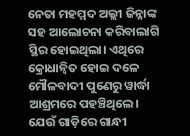ନେତା ମହମ୍ମଦ ଅଲ୍ଲୀ ଜିନ୍ନାଙ୍କ ସହ ଆଲୋଚନା କରିବାଲାଗି ସ୍ଥିର ହୋଇଥିଲା। ଏଥିରେ କ୍ରୋଧାନ୍ବିତ ହୋଇ ଦଳେ ମୌଳବାଦୀ ପୁଣେରୁ ୱାର୍ଦ୍ଧା ଆଶ୍ରମରେ ପହଞ୍ଚିଥିଲେ। ଯେଉଁ ଗାଡ଼ିରେ ଗାନ୍ଧୀ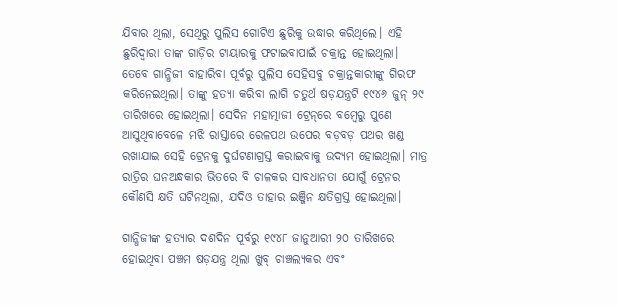ଯିବାର ଥିଲା, ସେଥିରୁ ପୁଲିସ ଗୋଟିଏ ଛୁରିକୁ ଉଦ୍ଧାର କରିଥିଲେ। ଏହି ଛୁରିଦ୍ବାରା ତାଙ୍କ ଗାଡ଼ିର ଟାୟାରକୁ ଫଟାଇବାପାଇଁ ଚକ୍ରାନ୍ତ ହୋଇଥିଲା। ତେବେ ଗାନ୍ଧିଜୀ ବାହାରିବା ପୂର୍ବରୁ ପୁଲିସ ସେହିସବୁ ଚକ୍ରାନ୍ତକାରୀଙ୍କୁ ଗିରଫ କରିନେଇଥିଲା। ତାଙ୍କୁ ହତ୍ୟା କରିବା ଲାଗି ଚତୁର୍ଥ ଷଡ଼ଯନ୍ତ୍ରଟି ୧୯୪୬ ଜୁନ୍‌ ୨୯ ତାରିଖରେ ହୋଇଥିଲା। ସେଦିନ ମହାତ୍ମାଜୀ ଟ୍ରେନ୍‌ରେ ବମ୍ବେରୁ ପୁଣେ ଆସୁଥିବାବେଳେ ମଝି ରାସ୍ତାରେ ରେଳପଥ ଉପ‌େ‌ର ବଡ଼ବଡ଼ ପଥର ଖଣ୍ଡ ରଖାଯାଇ ସେହି ଟ୍ରେନକୁ ଦୁର୍ଘଟଣାଗ୍ରସ୍ତ କରାଇବାକୁ ଉଦ୍ୟମ ହୋଇଥିଲା। ମାତ୍ର ରାତ୍ରିର ଘନଅନ୍ଧକାର ଭିତରେ ବି ଚାଳକର ସାବଧାନତା ଯୋଗୁଁ ଟ୍ରେନର କୌଣସି କ୍ଷତି ଘଟିନଥିଲା, ଯଦିଓ ତାହାର ଇଞ୍ଜିନ କ୍ଷତିଗ୍ରସ୍ତ ହୋଇଥିଲା।

ଗାନ୍ଧିଜୀଙ୍କ ହତ୍ୟାର ଦଶଦିନ ପୂର୍ବରୁ ୧୯୪୮ ଜାନୁଆରୀ ୨୦ ତାରିଖରେ ହୋଇଥିବା ପଞ୍ଚମ ଷଡ଼ଯନ୍ତ୍ର ଥିଲା ଖୁବ୍‌ ଚାଞ୍ଚଲ୍ୟକର ଏବଂ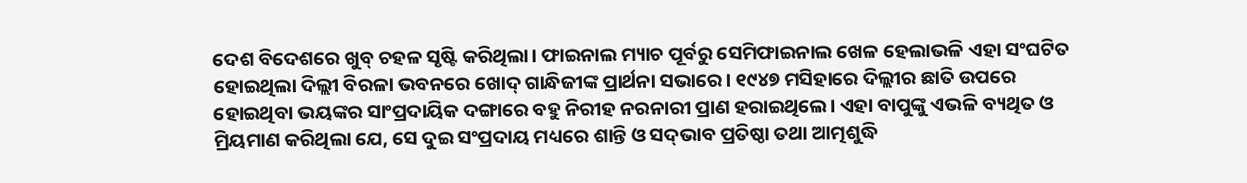ଦେଶ ବିଦେଶରେ ଖୁବ୍‌ ଚହଳ ସୃଷ୍ଟି କରିଥିଲା। ଫାଇନାଲ ମ୍ୟାଚ ପୂର୍ବରୁ ସେମିଫାଇନାଲ ଖେଳ ହେଲାଭଳି ଏହା ସଂଘଟିତ ହୋଇଥିଲା ଦିଲ୍ଲୀ ବିରଳା ଭବନରେ ଖୋଦ୍‌ ଗାନ୍ଧିଜୀଙ୍କ ପ୍ରାର୍ଥନା ସଭାରେ। ୧୯୪୭ ମସିହାରେ ଦିଲ୍ଲୀର ଛାତି ଉପରେ ହୋଇଥିବା ଭୟଙ୍କର ସାଂପ୍ରଦାୟିକ ଦଙ୍ଗାରେ ବହୁ ନିରୀହ ନରନାରୀ ପ୍ରାଣ ହରାଇଥିଲେ। ଏହା ବାପୁଙ୍କୁ ଏଭଳି ବ୍ୟଥିତ ଓ ମ୍ରିୟମାଣ କରିଥିଲା ଯେ, ସେ ଦୁଇ ସଂପ୍ରଦାୟ ମଧ୍ୟରେ ଶାନ୍ତି ଓ ସଦ୍‌ଭାବ ପ୍ରତିଷ୍ଠା ତଥା ଆତ୍ମଶୁଦ୍ଧି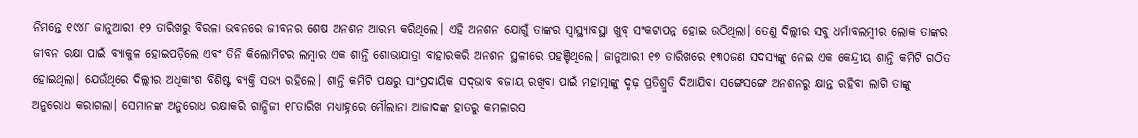ନିମନ୍ତେ ୧୯୪୮ ଜାନୁଆରୀ ୧୨ ତାରିଖରୁ ବିରଳା ଭବନରେ ଜୀବନର ଶେଷ ଅନଶନ ଆରମ୍ଭ କରିଥିଲେ। ଏହି ଅନଶନ ଯୋଗୁଁ ତାଙ୍କର ସ୍ବାସ୍ଥ୍ୟାବସ୍ଥା ଖୁବ୍‌ ସଂକଟାପନ୍ନ ହୋଇ ଉଠିଥିଲା। ତେଣୁ ଦିଲ୍ଲୀର ସବୁ ଧର୍ମାବଲମ୍ବୀର ଲୋକ ତାଙ୍କର ଜୀବନ ରକ୍ଷା ପାଇଁ ବ୍ୟାକୁଳ ହୋଇପଡ଼ିଲେ ଏବଂ ତିନି କିଲୋମିଟର ଲମ୍ବାର ଏକ ଶାନ୍ତି ଶୋଭାଯାତ୍ରା ବାହାରକରି ଅନଶନ ସ୍ଥଳୀରେ ପହଞ୍ଚିଥିଲେ। ଜାନୁଆରୀ ୧୭ ତାରିଖରେ ୧୩୦ଜଣ ସଦସ୍ୟଙ୍କୁ ନେଇ ଏକ କେନ୍ଦ୍ରୀୟ ଶାନ୍ତି କମିଟି ଗଠିତ ହୋଇଥିଲା। ଯେଉଁଥିରେ ଦିଲ୍ଲୀର ଅଧିକାଂଶ ବିଶିଷ୍ଟ ବ୍ୟକ୍ତି ସଭ୍ୟ ରହିଲେ। ଶାନ୍ତି କମିଟି ପକ୍ଷରୁ ସାଂପ୍ରଦାୟିକ ସଦ୍‌ଭାବ ବଜାୟ ରଖିବା ପାଇଁ ମହାତ୍ମାଙ୍କୁ ଦୃଢ଼ ପ୍ରତିଶ୍ରୁତି ଦିଆଯିବା ସଙ୍ଗେସଙ୍ଗେ ଅନଶନରୁ କ୍ଷାନ୍ତ ରହିବା ଲାଗି ତାଙ୍କୁ ଅନୁରୋଧ କରାଗଲା। ସେମାନଙ୍କ ଅନୁରୋଧ ରକ୍ଷାକରି ଗାନ୍ଧିଜୀ ୧୮ତାରିଖ ମଧ୍ୟାହ୍ନରେ ମୌଲାନା ଆଜାଦଙ୍କ ହାତରୁ କମଳାରସ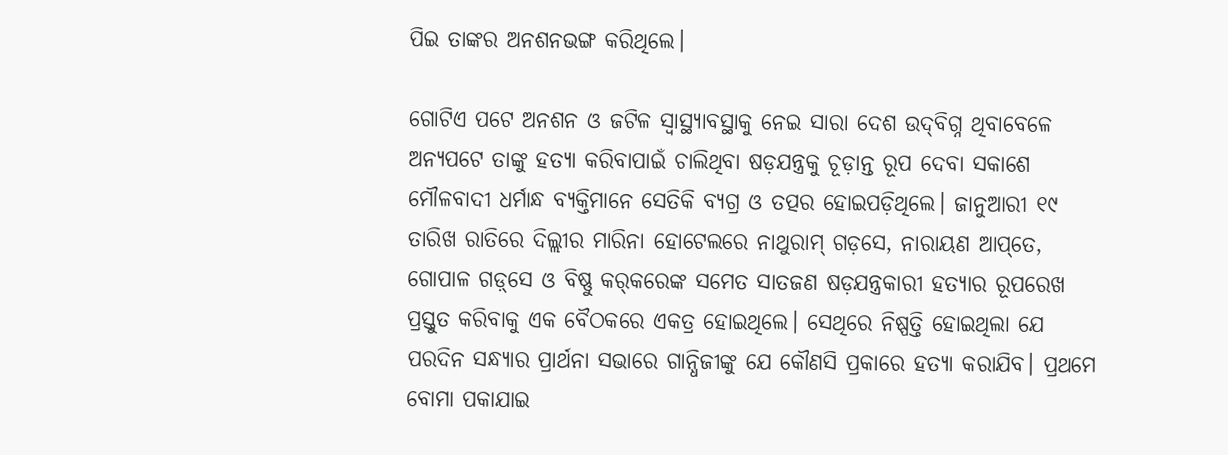ପିଇ ତାଙ୍କର ଅନଶନଭଙ୍ଗ କରିଥିଲେ।

ଗୋଟିଏ ପଟେ ଅନଶନ ଓ ଜଟିଳ ସ୍ବାସ୍ଥ୍ୟାବସ୍ଥାକୁ ନେଇ ସାରା ଦେଶ ଉଦ୍‌ବିଗ୍ନ ଥିବାବେଳେ ଅନ୍ୟପଟେ ତାଙ୍କୁ ହତ୍ୟା କରିବାପାଇଁ ଚାଲିଥିବା ଷଡ଼ଯନ୍ତ୍ରକୁ ଚୂଡ଼ାନ୍ତ ରୂପ ଦେବା ସକାଶେ ମୌଳବାଦୀ ଧର୍ମାନ୍ଧ ବ୍ୟକ୍ତିମାନେ ସେତିକି ବ୍ୟଗ୍ର ଓ ତତ୍ପର ହୋଇପଡ଼ିଥିଲେ। ଜାନୁଆରୀ ୧୯ ତାରିଖ ରାତିରେ ଦିଲ୍ଲୀର ମାରିନା ହୋଟେଲରେ ନାଥୁରାମ୍‌ ଗଡ଼ସେ, ନାରାୟଣ ଆପ୍‌ତେ, ଗୋପାଳ ଗଡ଼୍‌ସେ ଓ ବିଷ୍ଣୁ କର୍‌କରେଙ୍କ ସମେତ ସାତଜଣ ଷଡ଼ଯନ୍ତ୍ରକାରୀ ହତ୍ୟାର ରୂପରେଖ ପ୍ରସ୍ତୁତ କରିବାକୁ ଏକ ବୈଠକରେ ଏକତ୍ର ହୋଇଥିଲେ। ସେଥିରେ ନିଷ୍ପତ୍ତି ହୋଇଥିଲା ଯେ ପରଦିନ ସନ୍ଧ୍ୟାର ପ୍ରାର୍ଥନା ସଭାରେ ଗାନ୍ଧିଜୀଙ୍କୁ ଯେ କୌଣସି ପ୍ରକାରେ ହତ୍ୟା କରାଯିବ। ପ୍ରଥମେ ବୋମା ପକାଯାଇ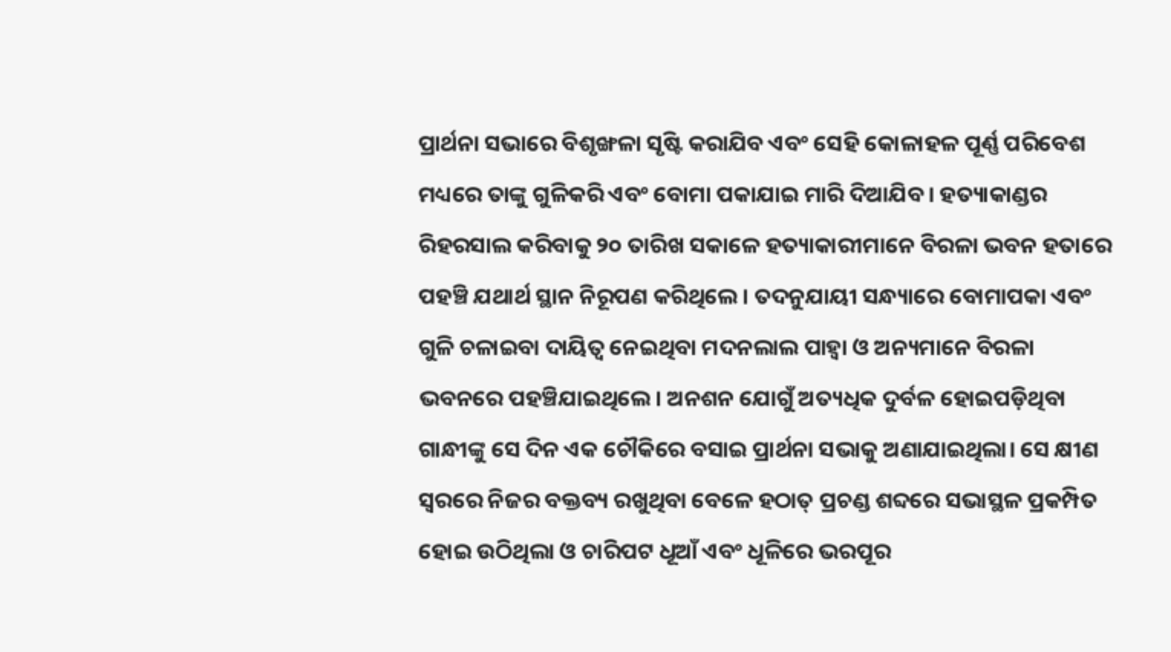ପ୍ରାର୍ଥନା ସଭାରେ ବିଶୃଙ୍ଖଳା ସୃଷ୍ଟି କରାଯିବ ଏବଂ ସେହି କୋଳାହଳ ପୂର୍ଣ୍ଣ ପରିବେଶ ମଧ୍ୟରେ ତାଙ୍କୁ ଗୁଳିକରି ଏବଂ ବୋମା ପକାଯାଇ ମାରି ଦିଆଯିବ। ହତ୍ୟାକାଣ୍ଡର ରିହରସାଲ କରିବାକୁ ୨୦ ତାରିଖ ସକାଳେ ହତ୍ୟାକାରୀମାନେ ବିରଳା ଭବନ ହତାରେ ପହଞ୍ଚି ଯଥାର୍ଥ ସ୍ଥାନ ନିରୂପଣ କରିଥିଲେ। ତଦନୁଯାୟୀ ସନ୍ଧ୍ୟାରେ ବୋମାପକା ଏବଂ ଗୁଳି ଚଳାଇବା ଦାୟିତ୍ବ ନେଇଥିବା ମଦନଲାଲ ପାହ୍ବା ଓ ଅନ୍ୟମାନେ ବିରଳା ଭବନରେ ପହଞ୍ଚିଯାଇଥିଲେ। ଅନଶନ ଯୋଗୁଁ ଅତ୍ୟଧିକ ଦୁର୍ବଳ ହୋଇପଡ଼ିଥିବା ଗାନ୍ଧୀଙ୍କୁ ସେ ଦିନ ଏକ ଚୌକିରେ ବସାଇ ପ୍ରାର୍ଥନା ସଭାକୁ ଅଣାଯାଇଥିଲା। ସେ କ୍ଷୀଣ ସ୍ବରରେ ନିଜର ବକ୍ତବ୍ୟ ରଖୁଥିବା ବେଳେ ହଠାତ୍‌ ପ୍ରଚଣ୍ଡ ଶବ୍ଦରେ ସଭାସ୍ଥଳ ପ୍ରକମ୍ପିତ ହୋଇ ଉଠିଥିଲା ଓ ଚାରିପଟ ଧୂଆଁ ଏବଂ ଧୂଳିରେ ଭରପୂର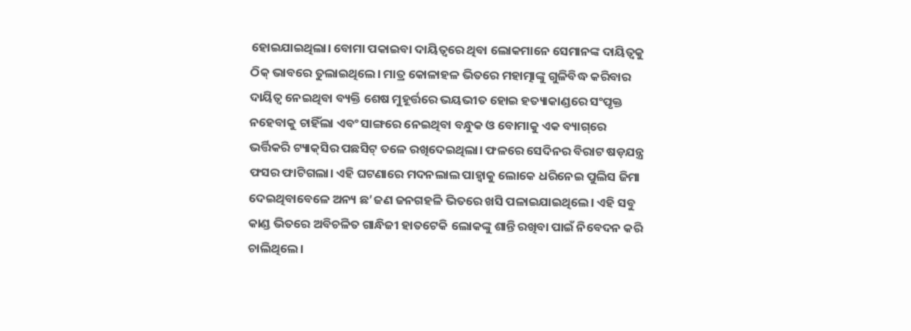ହୋଇଯାଇଥିଲା। ବୋମା ପକାଇବା ଦାୟିତ୍ବରେ ଥିବା ଲୋକମାନେ ସେମାନଙ୍କ ଦାୟିତ୍ବକୁ ଠିକ୍‌ ଭାବରେ ତୁଲାଇଥିଲେ। ମାତ୍ର କୋଳାହଳ ଭିତରେ ମହାତ୍ମାଙ୍କୁ ଗୁଳିବିଦ୍ଧ କରିବାର ଦାୟିତ୍ବ ନେଇଥିବା ବ୍ୟକ୍ତି ଶେଷ ମୁହୂର୍ତ୍ତରେ ଭୟଭୀତ ହୋଇ ହତ୍ୟାକାଣ୍ଡରେ ସଂପୃକ୍ତ ନହେବାକୁ ଚାହିଁଲା ଏବଂ ସାଙ୍ଗରେ ନେଇଥିବା ବନ୍ଧୁକ ଓ ବୋମାକୁ ଏକ ବ୍ୟାଗ୍‌ରେ ଭର୍ତ୍ତିକରି ଟ୍ୟାକ୍‌ସିର ପଛସିଟ୍‌ ତଳେ ରଖିଦେଇଥିଲା। ଫଳରେ ସେଦିନର ବିରାଟ ଷଡ଼ଯନ୍ତ୍ର ଫସର ଫାଟିଗଲା। ଏହି ଘଟଣାରେ ମଦନଲାଲ ପାହ୍ବାକୁ ଲୋକେ ଧରିନେଇ ପୁଲିସ ଜିମା ଦେଇଥିବାବେଳେ ଅନ୍ୟ ଛ’ଜଣ ଜନଗହଳି ଭିତରେ ଖସି ପଳାଇଯାଇଥିଲେ। ଏହି ସବୁ କାଣ୍ଡ ଭିତରେ ଅବିଚଳିତ ଗାନ୍ଧିଜୀ ହାତଟେକି ଲୋକଙ୍କୁ ଶାନ୍ତି ରଖିବା ପାଇଁ ନିବେଦନ କରି ଚାଲିଥିଲେ।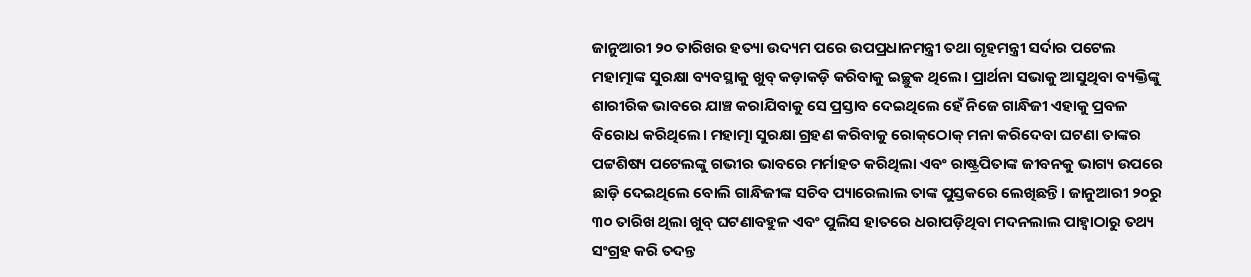ଜାନୁଆରୀ ୨୦ ତାରିଖର ହତ୍ୟା ଉଦ୍ୟମ ପରେ ଉପପ୍ରଧାନମନ୍ତ୍ରୀ ତଥା ଗୃହମନ୍ତ୍ରୀ ସର୍ଦାର ପଟେଲ ମହାତ୍ମାଙ୍କ ସୁରକ୍ଷା ବ୍ୟବସ୍ଥାକୁ ଖୁବ୍‌ କଡ଼ାକଡ଼ି କରିବାକୁ ଇଚ୍ଛୁକ ଥିଲେ। ପ୍ରାର୍ଥନା ସଭାକୁ ଆସୁଥିବା ବ୍ୟକ୍ତିଙ୍କୁ ଶାରୀରିକ ଭାବରେ ଯାଞ୍ଚ କରାଯିବାକୁ ସେ ପ୍ରସ୍ତାବ ଦେଇଥିଲେ ହେଁ ନିଜେ ଗାନ୍ଧିଜୀ ଏହାକୁ ପ୍ରବଳ ବିରୋଧ କରିଥିଲେ। ମହାତ୍ମା ସୁରକ୍ଷା ଗ୍ରହଣ କରିବାକୁ ରୋକ୍‌ଠୋକ୍‌ ମନା କରିଦେବା ଘଟଣା ତାଙ୍କର ପଟ୍ଟଶିଷ୍ୟ ପଟେଲଙ୍କୁ ଗଭୀର ଭାବରେ ମର୍ମାହତ କରିଥିଲା ଏବଂ ରାଷ୍ଟ୍ରପିତାଙ୍କ ଜୀବନକୁ ଭାଗ୍ୟ ଉପରେ ଛାଡ଼ି ଦେଇଥିଲେ ବୋଲି ଗାନ୍ଧିଜୀଙ୍କ ସଚିବ ପ୍ୟାରେଲାଲ ତାଙ୍କ ପୁସ୍ତକରେ ଲେଖିଛନ୍ତି। ଜାନୁଆରୀ ୨୦ରୁ ୩୦ ତାରିଖ ଥିଲା ଖୁବ୍‌ ଘଟଣାବହୁଳ ଏବଂ ପୁଲିସ ହାତରେ ଧରାପଡ଼ିଥିବା ମଦନଲାଲ ପାହ୍ବାଠାରୁ ତଥ୍ୟ ସଂଗ୍ରହ କରି ତଦନ୍ତ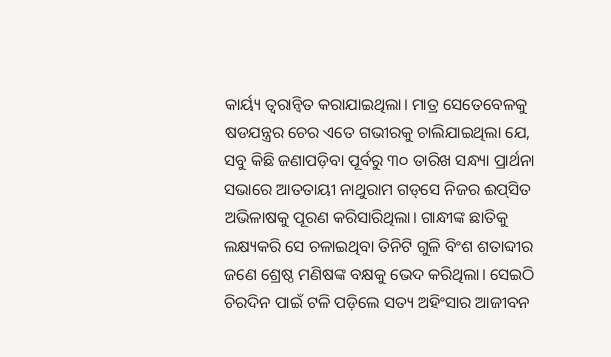କାର୍ୟ୍ୟ ତ୍ବରାନ୍ବିତ କରାଯାଇଥିଲା। ମାତ୍ର ସେତେବେଳକୁ ଷଡଯନ୍ତ୍ରର ଚେର ଏତେ ଗଭୀରକୁ ଚାଲିଯାଇଥିଲା ଯେ, ସବୁ କିଛି ଜଣାପଡ଼ିବା ପୂର୍ବରୁ ୩୦ ତାରିଖ ସନ୍ଧ୍ୟା ପ୍ରାର୍ଥନା ସଭାରେ ଆତତାୟୀ ନାଥୁରାମ ଗଡ୍‌ସେ ନିଜର ଈପ୍‌ସିତ ଅଭିଳାଷକୁ ପୂରଣ କରିସାରିଥିଲା। ଗାନ୍ଧୀଙ୍କ ଛାତିକୁ ଲକ୍ଷ୍ୟକରି ସେ ଚଳାଇଥିବା ତିନିଟି ଗୁଳି ବିଂଶ ଶତାବ୍ଦୀର ଜଣେ ଶ୍ରେଷ୍ଠ ମଣିଷଙ୍କ ବକ୍ଷକୁ ଭେଦ କରିଥିଲା। ସେଇଠି ଚିରଦିନ ପାଇଁ ଟଳି ପଡ଼ିଲେ ସତ୍ୟ ଅହିଂସାର ଆଜୀବନ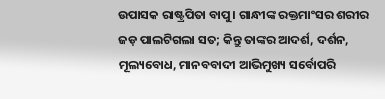ଉପାସକ ରାଷ୍ଟ୍ରପିତା ବାପୁ। ଗାନ୍ଧୀଙ୍କ ରକ୍ତମାଂସର ଶରୀର ଜଡ଼ ପାଲଟିଗଲା ସତ; କିନ୍ତୁ ତାଙ୍କର ଆଦର୍ଶ, ଦର୍ଶନ, ମୂଲ୍ୟବୋଧ, ମାନବବାଦୀ ଆଭିମୁଖ୍ୟ ସର୍ବୋପରି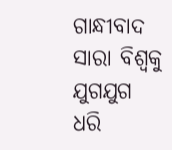ଗାନ୍ଧୀବାଦ ସାରା ବିଶ୍ବକୁ ଯୁଗଯୁଗ ଧରି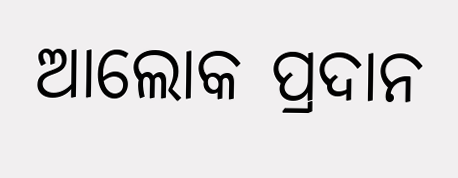ଆଲୋକ ପ୍ରଦାନ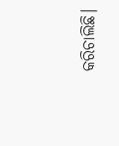କରିଚାଲିଛି।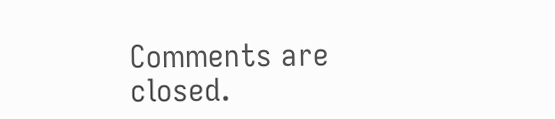Comments are closed.